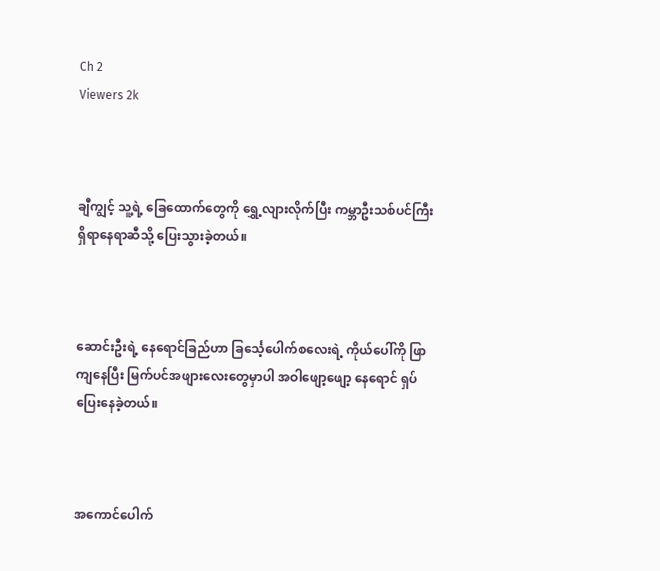Ch 2
Viewers 2k



ချီကျွင့် သူ့ရဲ့ ခြေထောက်တွေကို ရွှေ့လျားလိုက်ပြီး ကမ္ဘာဦးသစ်ပင်ကြီးရှိရာနေရာဆီသို့ ပြေးသွားခဲ့တယ်။



ဆောင်းဦးရဲ့ နေရောင်ခြည်ဟာ ခြင်္သေ့ပေါက်စလေးရဲ့ ကိုယ်ပေါ်ကို ဖြာကျနေပြီး မြက်ပင်အဖျားလေးတွေမှာပါ အဝါဖျော့ဖျော့ နေရောင် ရှပ်ပြေးနေခဲ့တယ်။



အကောင်ပေါက်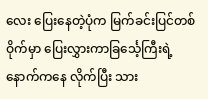လေး ပြေးနေတဲ့ပုံက မြက်ခင်းပြင်တစ်ဝိုက်မှာ ပြေးလွှားကာခြင်္သေ့ကြီးရဲ့နောက်ကနေ လိုက်ပြီး သား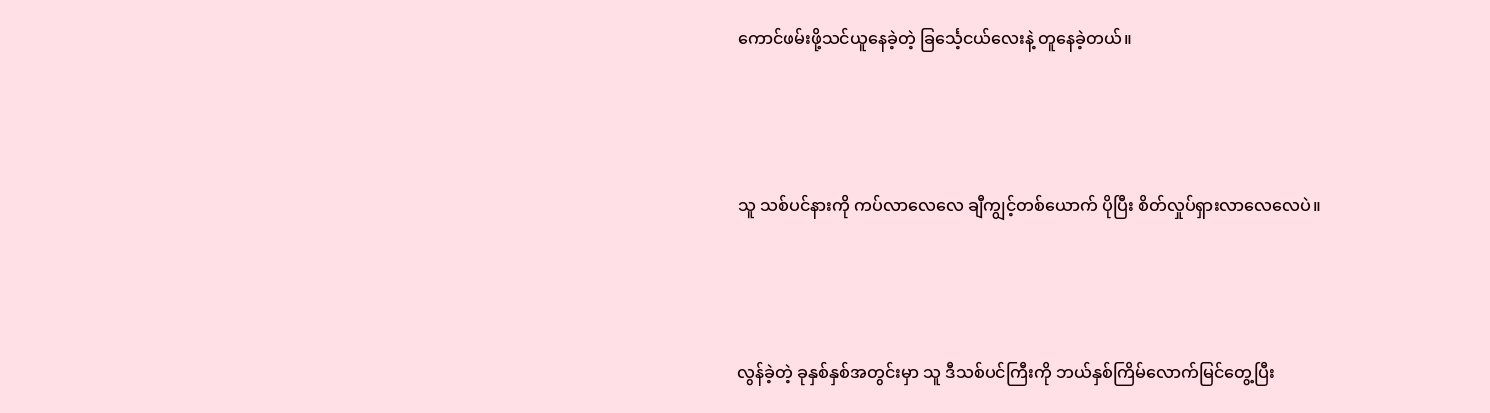ကောင်ဖမ်းဖို့သင်ယူနေခဲ့တဲ့ ခြင်္သေ့ငယ်လေးနဲ့ တူနေခဲ့တယ်။



သူ သစ်ပင်နားကို ကပ်လာလေလေ ချီကျွင့်တစ်ယောက် ပိုပြီး စိတ်လှုပ်ရှားလာလေလေပဲ။



လွန်ခဲ့တဲ့ ခုနှစ်နှစ်အတွင်းမှာ သူ ဒီသစ်ပင်ကြီးကို ဘယ်နှစ်ကြိမ်လောက်မြင်တွေ့ပြီး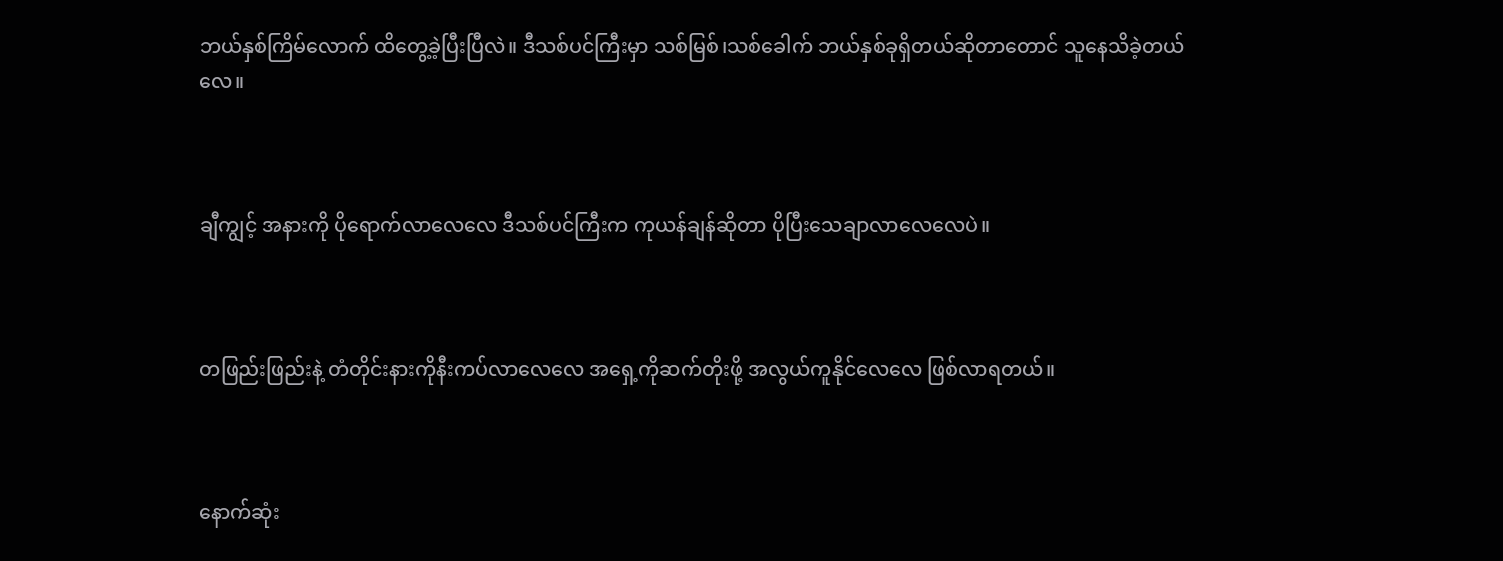ဘယ်နှစ်ကြိမ်လောက် ထိတွေ့ခဲ့ပြီးပြီလဲ။ ဒီသစ်ပင်ကြီးမှာ သစ်မြစ်၊သစ်ခေါက် ဘယ်နှစ်ခုရှိတယ်ဆိုတာတောင် သူနေသိခဲ့တယ်လေ။



ချီကျွင့် အနားကို ပိုရောက်လာလေလေ ဒီသစ်ပင်ကြီးက ကုယန်ချန်ဆိုတာ ပိုပြီးသေချာလာလေလေပဲ။



တဖြည်းဖြည်းနဲ့ တံတိုင်းနားကိုနီးကပ်လာလေလေ အရှေ့ကိုဆက်တိုးဖို့ အလွယ်ကူနိုင်လေလေ ဖြစ်လာရတယ်။



နောက်ဆုံး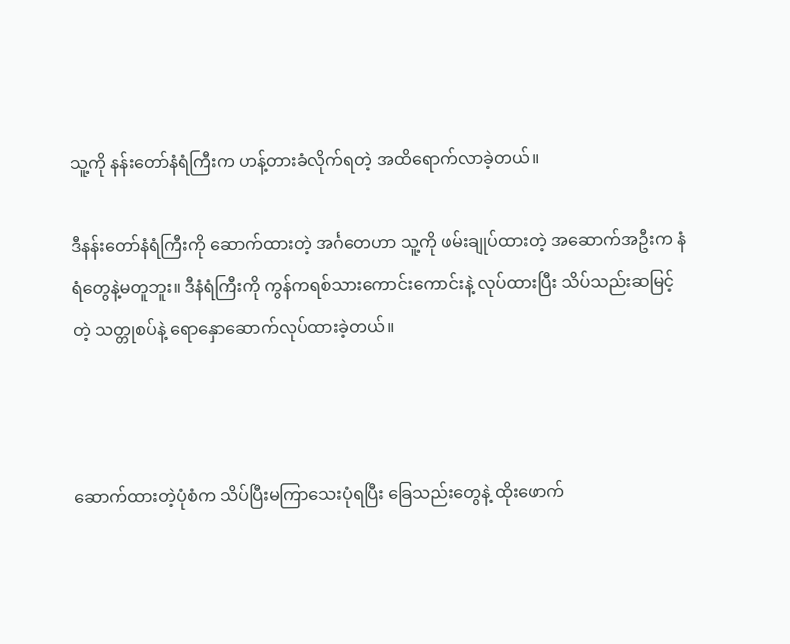သူ့ကို နန်းတော်နံရံကြီးက ဟန့်တားခံလိုက်ရတဲ့ အထိရောက်လာခဲ့တယ်။

ဒီနန်းတော်နံရံကြီးကို ဆောက်ထားတဲ့ အင်္ဂတေဟာ သူ့ကို ဖမ်းချုပ်ထားတဲ့ အဆောက်အဦးက နံရံတွေနဲ့မတူဘူး။ ဒီနံရံကြီးကို ကွန်ကရစ်သားကောင်းကောင်းနဲ့ လုပ်ထားပြီး သိပ်သည်းဆမြင့်တဲ့ သတ္တုစပ်နဲ့ ရောနှောဆောက်လုပ်ထားခဲ့တယ်။



ဆောက်ထားတဲ့ပုံစံက သိပ်ပြီးမကြာသေးပုံရပြီး ခြေသည်းတွေနဲ့ ထိုးဖောက်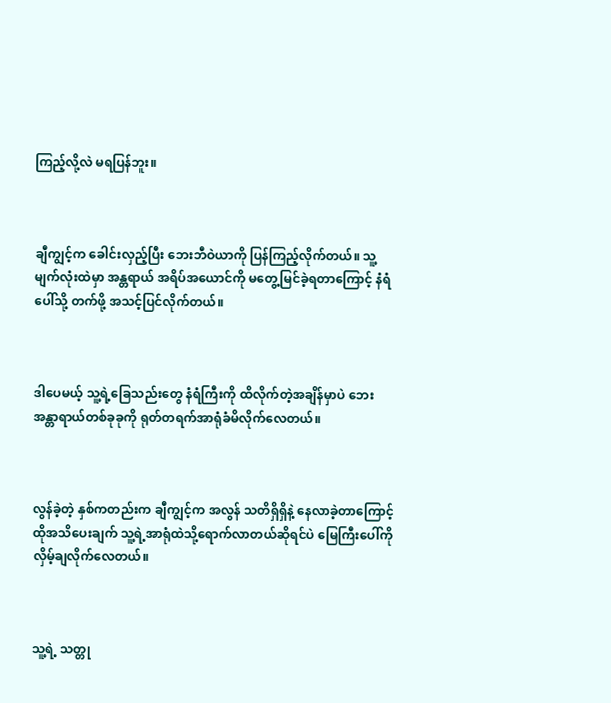ကြည့်လို့လဲ မရပြန်ဘူး။



ချီကျွင့်က ခေါင်းလှည့်ပြီး ဘေးဘီဝဲယာကို ပြန်ကြည့်လိုက်တယ်။ သူ့မျက်လုံးထဲမှာ အန္တရာယ် အရိပ်အယောင်ကို မတွေ့မြင်ခဲ့ရတာကြောင့် နံရံပေါ်သို့ တက်ဖို့ အသင့်ပြင်လိုက်တယ်။



ဒါပေမယ့် သူ့ရဲ့ခြေသည်းတွေ နံရံကြီးကို ထိလိုက်တဲ့အချိန်မှာပဲ ဘေးအန္တာရာယ်တစ်ခုခုကို ရုတ်တရက်အာရုံခံမိလိုက်လေတယ်။



လွန်ခဲ့တဲ့ နှစ်ကတည်းက ချီကျွင့်က အလွန် သတိရှိရှိနဲ့ နေလာခဲ့တာကြောင့် ထိုအသိပေးချက် သူ့ရဲ့အာရုံထဲသို့ရောက်လာတယ်ဆိုရင်ပဲ မြေကြီးပေါ်ကို လှိမ့်ချလိုက်လေတယ်။



သူ့ရဲ့ သတ္တု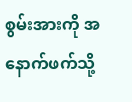စွမ်းအားကို အနောက်ဖက်သို့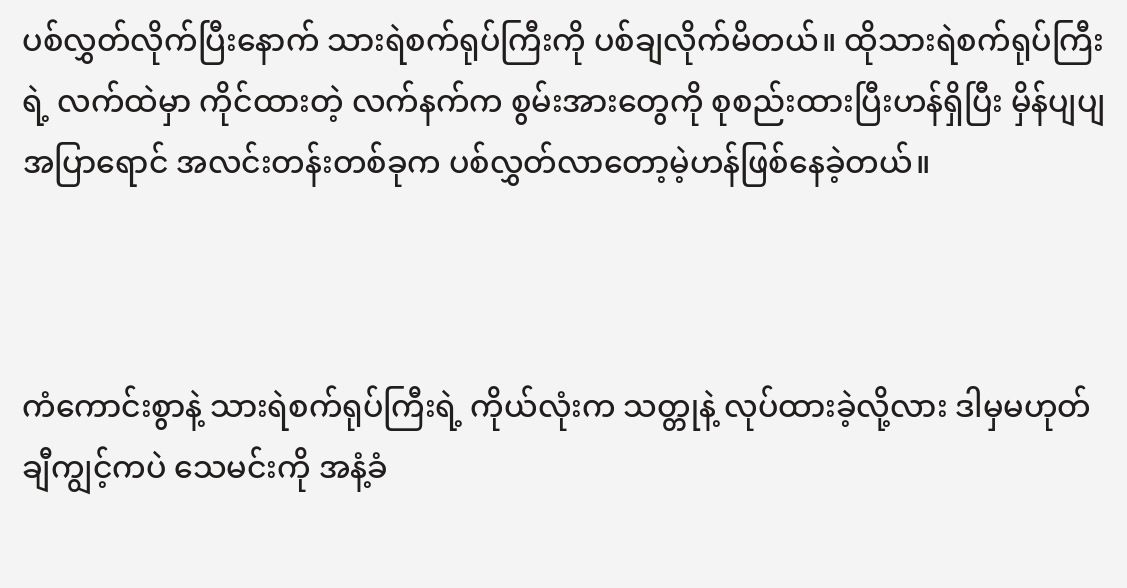ပစ်လွှတ်လိုက်ပြီးနောက် သားရဲစက်ရုပ်ကြီးကို ပစ်ချလိုက်မိတယ်။ ထိုသားရဲစက်ရုပ်ကြီးရဲ့ လက်ထဲမှာ ကိုင်ထားတဲ့ လက်နက်က စွမ်းအားတွေကို စုစည်းထားပြီးဟန်ရှိပြီး မှိန်ပျပျ အပြာရောင် အလင်းတန်းတစ်ခုက ပစ်လွှတ်လာတော့မဲ့ဟန်ဖြစ်နေခဲ့တယ်။



ကံကောင်းစွာနဲ့ သားရဲစက်ရုပ်ကြီးရဲ့ ကိုယ်လုံးက သတ္တုနဲ့ လုပ်ထားခဲ့လို့လား ဒါမှမဟုတ် ချီကျွင့်ကပဲ သေမင်းကို အနံ့ခံ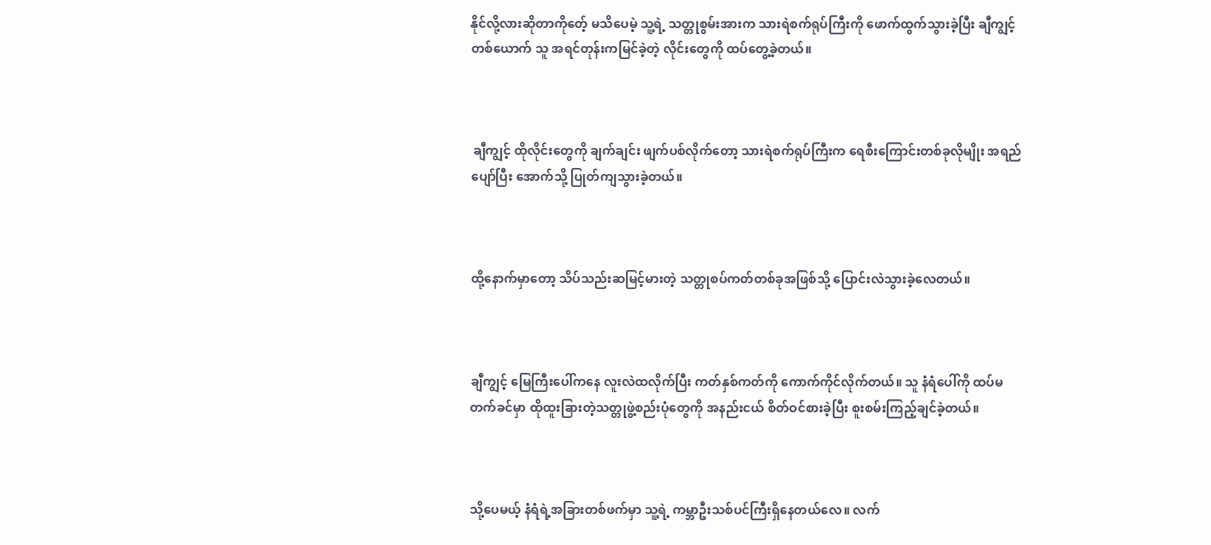နိုင်လို့လားဆိုတာကိုတေ့် မသိပေမဲ့ သူ့ရဲ့ သတ္တုစွမ်းအားက သားရဲစက်ရုပ်ကြီးကို ဖောက်ထွက်သွားခဲ့ပြီး ချီကျွင့်တစ်ယောက် သူ အရင်တုန်းကမြင်ခဲ့တဲ့ လိုင်းတွေကို ထပ်တွေ့ခဲ့တယ်။



 ချီကျွင့် ထိုလိုင်းတွေကို ချက်ချင်း ဖျက်ပစ်လိုက်တော့ သားရဲစက်ရုပ်ကြီးက ရေစီးကြောင်းတစ်ခုလိုမျိုး အရည်ပျော်ပြီး အောက်သို့ ပြုတ်ကျသွားခဲ့တယ်။



ထို့နောက်မှာတော့ သိပ်သည်းဆမြင့်မားတဲ့ သတ္တုစပ်ကတ်တစ်ခုအဖြစ်သို့ ပြောင်းလဲသွားခဲ့လေတယ်။



ချီကျွင့် မြေကြီးပေါ်ကနေ လူးလဲထလိုက်ပြီး ကတ်နှစ်ကတ်ကို ကောက်ကိုင်လိုက်တယ်။ သူ နံရံပေါ်ကို ထပ်မတက်ခင်မှာ ထိုထူးခြားတဲ့သတ္တုဖွဲ့စည်းပုံတွေကို အနည်းငယ် စိတ်ဝင်စားခဲ့ပြီး စူးစမ်းကြည့်ချင်ခဲ့တယ်။



သို့ပေမယ့် နံရံရဲ့အခြားတစ်ဖက်မှာ သူ့ရဲ့ ကမ္ဘာဦးသစ်ပင်ကြီးရှိနေတယ်လေ။ လက်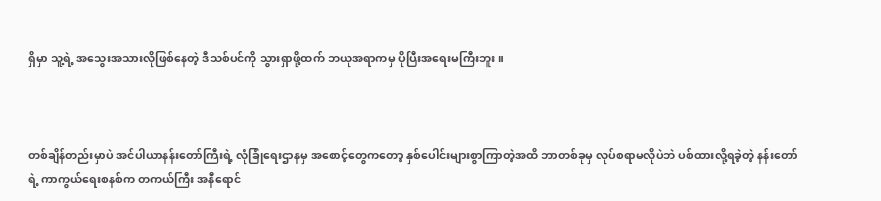ရှိမှာ သူ့ရဲ့ အသွေးအသားလိုဖြစ်နေတဲ့ ဒီသစ်ပင်ကို သွားရှာဖို့ထက် ဘယုအရာကမှ ပိုပြီးအရေးမကြီးဘူး။



တစ်ချိန်တည်းမှာပဲ အင်ပါယာနန်းတော်ကြီးရဲ့ လုံခြုံရေးဌာနမှ အစောင့်တွေကတော့ နှစ်ပေါင်းများစွာကြာတဲ့အထိ ဘာတစ်ခုမှ လုပ်စရာမလိုပဲဘဲ ပစ်ထားလို့ရခဲ့တဲ့ နန်းတော်ရဲ့ ကာကွယ်ရေးစနစ်က တကယ်ကြီး အနီရောင်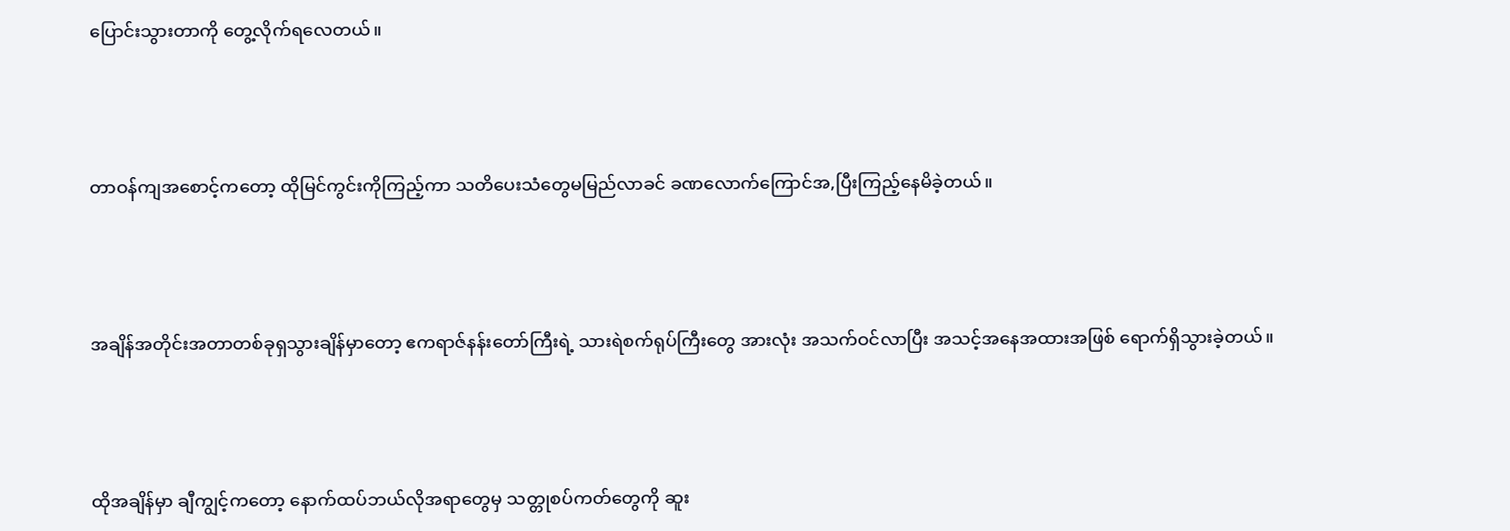ပြောင်းသွားတာကို တွေ့လိုက်ရလေတယ်။



တာဝန်ကျအစောင့်ကတော့ ထိုမြင်ကွင်းကိုကြည့်ကာ သတိပေးသံတွေမမြည်လာခင် ခဏလောက်ကြောင်အ,ပြီးကြည့်နေမိခဲ့တယ်။



အချိန်အတိုင်းအတာတစ်ခုရှသွားချိန်မှာတော့ ဧကရာဇ်နန်းတော်ကြီးရဲ့ သားရဲစက်ရုပ်ကြီးတွေ အားလုံး အသက်ဝင်လာပြီး အသင့်အနေအထားအဖြစ် ရောက်ရှိသွားခဲ့တယ်။



ထိုအချိန်မှာ ချီကျွင့်ကတော့ နောက်ထပ်ဘယ်လိုအရာတွေမှ သတ္တုစပ်ကတ်တွေကို ဆူး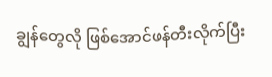ချွန်တွေလို ဖြစ်အောင်ဖန်တီးလိုက်ပြီး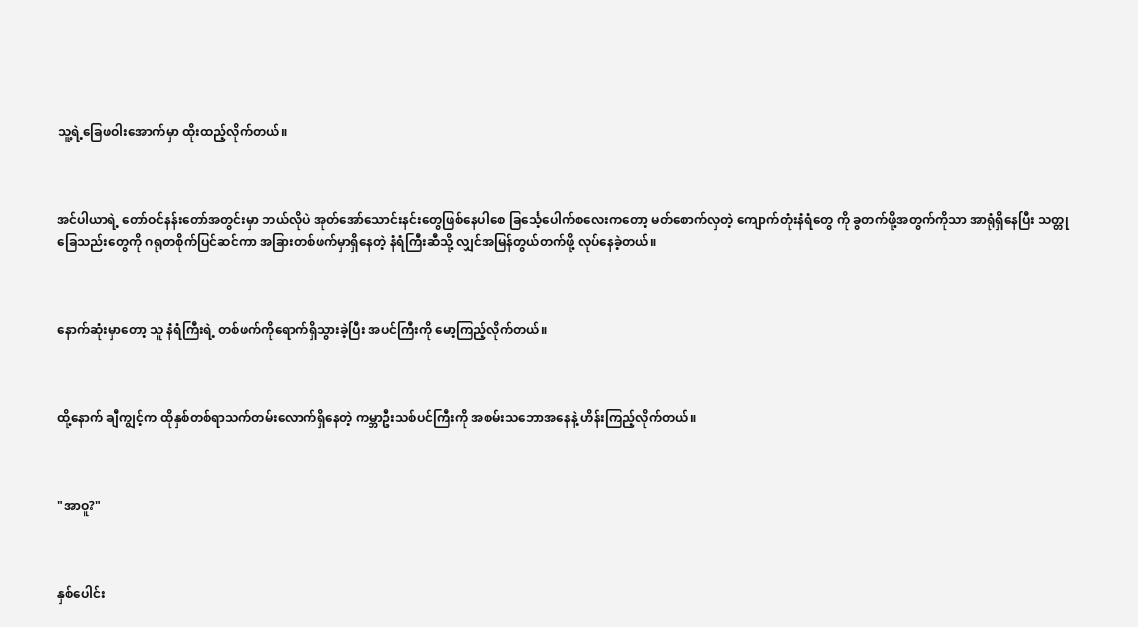သူ့ရဲ့ခြေဖဝါးအောက်မှာ ထိုးထည့်လိုက်တယ်။



အင်ပါယာရဲ့ တော်ဝင်နန်းတော်အတွင်းမှာ ဘယ်လိုပဲ အုတ်အော်သောင်းနင်းတွေဖြစ်နေပါစေ ခြင်္သေ့ပေါက်စလေးကတော့ မတ်စောက်လှတဲ့ ကျောက်တုံးနံရံတွေ ကို ခွတက်ဖို့အတွက်ကိုသာ အာရုံရှိနေပြီး သတ္တုခြေသည်းတွေကို ဂရုတစိုက်ပြင်ဆင်ကာ အခြားတစ်ဖက်မှာရှိနေတဲ့ နံရံကြီးဆီသို့ လျှင်အမြန်တွယ်တက်ဖို့ လုပ်နေခဲ့တယ်။



နောက်ဆုံးမှာတော့ သူ နံရံကြီးရဲ့ တစ်ဖက်ကိုရောက်ရှိသွားခဲ့ပြီး အပင်ကြီးကို မော့ကြည့်လိုက်တယ်။



ထို့နောက် ချီကျွင့်က ထိုနှစ်တစ်ရာသက်တမ်းလောက်ရှိနေတဲ့ ကမ္ဘာဦးသစ်ပင်ကြီးကို အစမ်းသဘောအနေနဲ့ ဟိန်းကြည့်လိုက်တယ်။



"အာဝူ?"



နှစ်ပေါင်း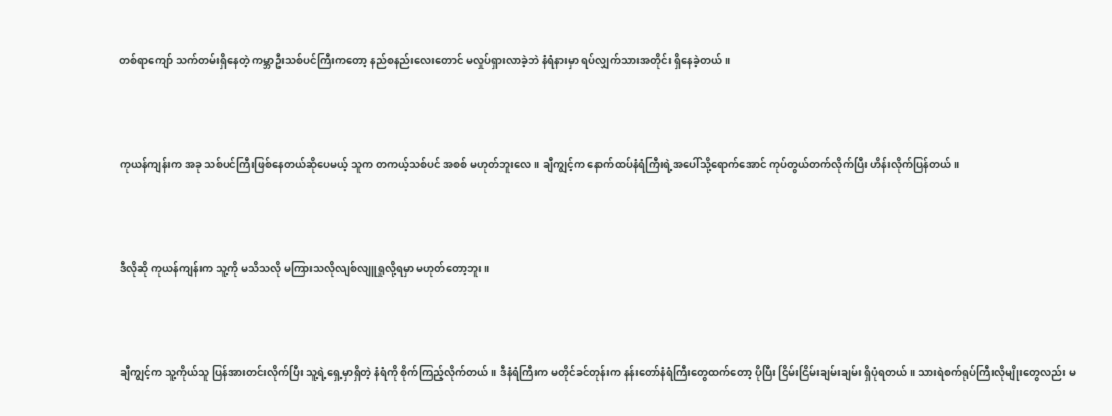တစ်ရာကျော် သက်တမ်းရှိနေတဲ့ ကမ္ဘာဦးသစ်ပင်ကြီးကတော့ နည်စနည်းလေးတောင် မလှုပ်ရှားလာခဲ့ဘဲ နံရံနားမှာ ရပ်လျှက်သားအတိုင်း ရှိနေခဲ့တယ်။



ကုယန်ကျန်းက အခု သစ်ပင်ကြီးဖြစ်နေတယ်ဆိုပေမယ့် သူက တကယ့်သစ်ပင် အစစ် မဟုတ်ဘူးလေ။ ချီကျွင့်က နောက်ထပ်နံရံကြီးရဲ့အပေါ်သို့ရောက်အောင် ကုပ်တွယ်တက်လိုက်ပြီး ဟိန်းလိုက်ပြန်တယ်။



ဒီလိုဆို ကုယန်ကျန်းက သူ့ကို မသိသလို မကြားသလိုလျစ်လျူရှုလို့ရမှာ မဟုတ်တော့ဘူး။



ချီကျွင့်က သူ့ကိုယ်သူ ပြန်အားတင်းလိုက်ပြီး သူ့ရဲ့ရှေ့မှာရှိတဲ့ နံရံကို စိုက်ကြည့်လိုက်တယ်။ ဒီနံရံကြီးက မတိုင်ခင်တုန်းက နန်းတော်နံရံကြီးတွေထက်တော့ ပိုပြီး ငြိမ်းငြိမ်းချမ်းချမ်း ရှိပုံရတယ်။ သားရဲစက်ရုပ်ကြီးလိုမျိုးတွေလည်း မ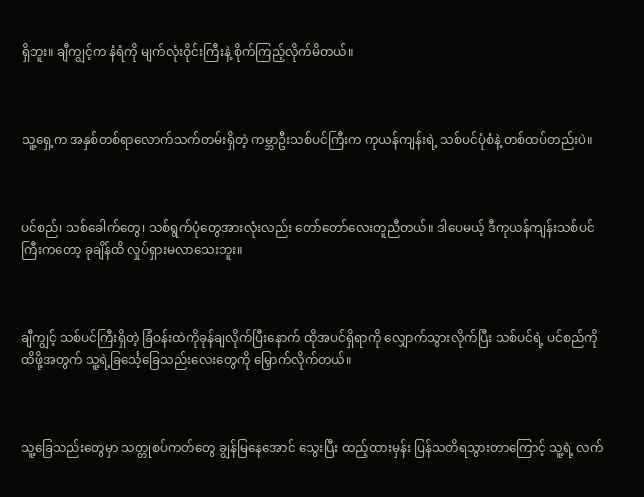ရှိဘူး။ ချီကျွင့်က နံရံကို မျက်လုံးဝိုင်းကြီးနဲ့ စိုက်ကြည့်လိုက်မိတယ်။



သူ့ရှေ့က အနှစ်တစ်ရာလောက်သက်တမ်းရှိတဲ့ ကမ္ဘာဦးသစ်ပင်ကြီးက ကုယန်ကျန်းရဲ့ သစ်ပင်ပုံစံနဲ့ တစ်ထပ်တည်းပဲ။



ပင်စည်၊ သစ်ခေါက်တွေ၊ သစ်ရွက်ပုံတွေအားလုံးလည်း တော်တော်လေးတူညီတယ်။ ဒါပေမယ့် ဒီကုယန်ကျန်းသစ်ပင်ကြီးကတော့ ခုချိန်ထိ လှုပ်ရှားမလာသေးဘူး။



ချီကျွင့် သစ်ပင်ကြီးရှိတဲ့ ခြံဝန်းထဲကိုခုန်ချလိုက်ပြီးနောက် ထိုအပင်ရှိရာကို လျှောက်သွားလိုက်ပြီး သစ်ပင်ရဲ့ ပင်စည်ကို ထိဖို့အတွက် သူ့ရဲ့ခြင်္သေ့ခြေသည်းလေးတွေကို မြှောက်လိုက်တယ်။



သူ့ခြေသည်းတွေမှာ သတ္တုစပ်ကတ်တွေ ချွန်မြနေအောင် သွေးပြီး ထည့်ထားမှန်း ပြန်သတိရသွားတာကြောင့် သူ့ရဲ့ လက်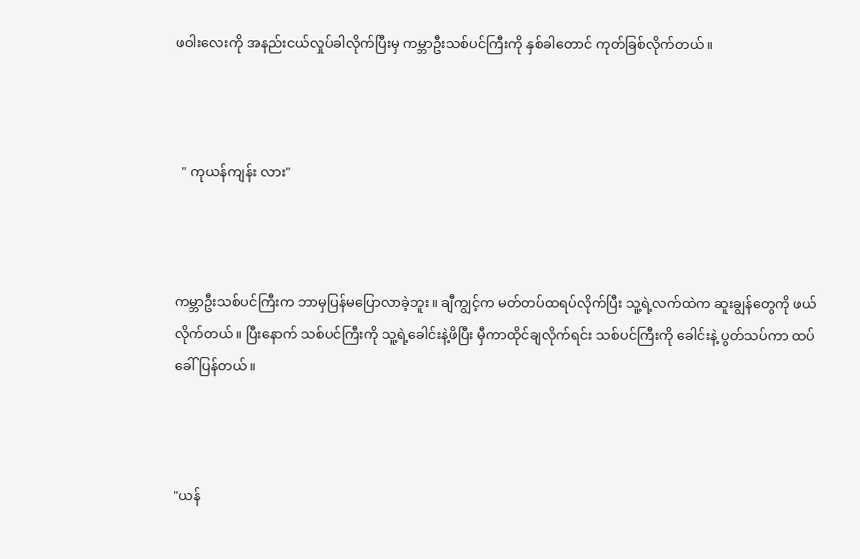ဖဝါးလေးကို အနည်းငယ်လှုပ်ခါလိုက်ပြီးမှ ကမ္ဘာဦးသစ်ပင်ကြီးကို နှစ်ခါတောင် ကုတ်ခြစ်လိုက်တယ်။



  " ကုယန်ကျန်း လား"



ကမ္ဘာဦးသစ်ပင်ကြီးက ဘာမှပြန်မပြောလာခဲ့ဘူး။ ချီကျွင့်က မတ်တပ်ထရပ်လိုက်ပြီး သူ့ရဲ့လက်ထဲက ဆူးချွန်တွေကို ဖယ်လိုက်တယ်။ ပြီးနောက် သစ်ပင်ကြီးကို သူ့ရဲ့ခေါင်းနဲ့ဖိပြီး မှီကာထိုင်ချလိုက်ရင်း သစ်ပင်ကြီးကို ခေါင်းနဲ့ ပွတ်သပ်ကာ ထပ်ခေါ်ပြန်တယ်။



"ယန်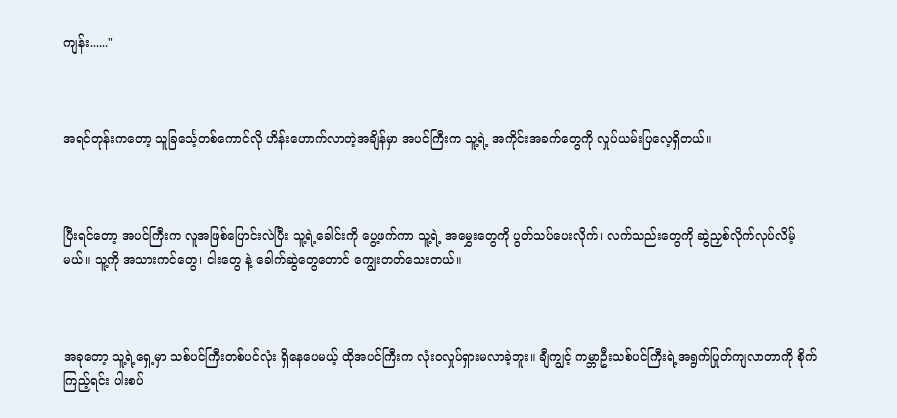ကျန်း......"



အရင်တုန်းကတော့ သူခြင်္သေ့တစ်ကောင်လို ဟိန်းဟောက်လာတဲ့အချိန်မှာ အပင်ကြီးက သူ့ရဲ့ အကိုင်းအခက်တွေကို လှုပ်ယမ်းပြလေ့ရှိတယ်။



ပြီးရင်တော့ အပင်ကြီးက လူအဖြစ်ပြောင်းလဲပြီး သူ့ရဲ့ခေါင်းကို ပွေ့ဖက်ကာ သူ့ရဲ့ အမွှေးတွေကို ပွတ်သပ်ပေးလိုက်၊ လက်သည်းတွေကို ဆွဲညှစ်လိုက်လုပ်လိမ့်မယ်။ သူ့ကို အသားကင်တွေ၊ ငါးတွေ နဲ့ ခေါက်ဆွဲတွေတောင် ကျွေးတတ်သေးတယ်။



အခုတော့ သူ့ရဲ့ရှေ့မှာ သစ်ပင်ကြီးတစ်ပင်လုံး ရှိနေပေမယ့် ထိုအပင်ကြီးက လုံးဝလှုပ်ရှားမလာခဲ့ဘူး။ ချီကျွင့် ကမ္ဘာဦးသစ်ပင်ကြီးရဲ့အရွက်ပြုတ်ကျလာတာကို စိုက်ကြည့်ရင်း ပါးစပ်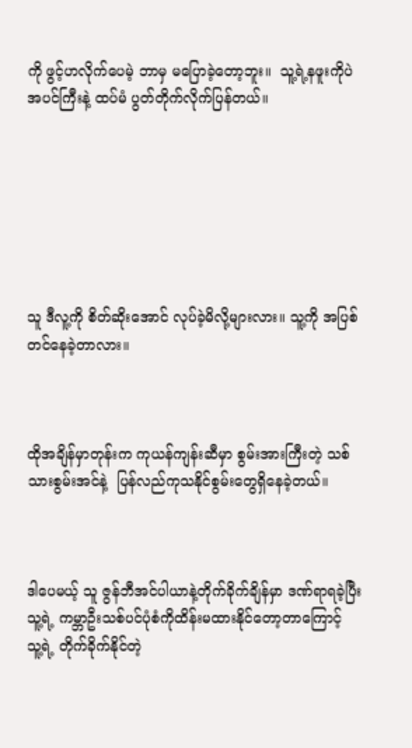ကို ဖွင့်ဟလိုက်ပေမဲ့ ဘာမှ မပြောခဲ့တော့ဘူး။  သူ့ရဲ့နဖူးကိုပဲ အပင်ကြီးနဲ့ ထပ်မံ ပွတ်တိုက်လိုက်ပြန်တယ်။







သူ ဒီလူ့ကို စိတ်ဆိုးအောင် လုပ်ခဲ့မိလို့များလား။ သူ့ကို အပြစ်တင်နေခဲ့တာလား။



ထိုအချိန်မှာတုန်းက ကုယန်ကျန်းဆီမှာ စွမ်းအားကြီးတဲ့ သစ်သားစွမ်းအင်နဲ့  ပြန်လည်ကုသနိုင်စွမ်းတွေရှိနေခဲ့တယ်။



ဒါပေမယ့် သူ ဇွန်ဘီအင်ပါယာနဲ့တိုက်ခိုက်ချိန်မှာ ဒဏ်ရာရခဲ့ပြီး သူ့ရဲ့ ကမ္ဘာဦးသစ်ပင်ပုံစံကိုထိန်းမထားနိုင်တော့တာကြောင့်  သူ့ရဲ့ တိုက်ခိုက်နိုင်တဲ့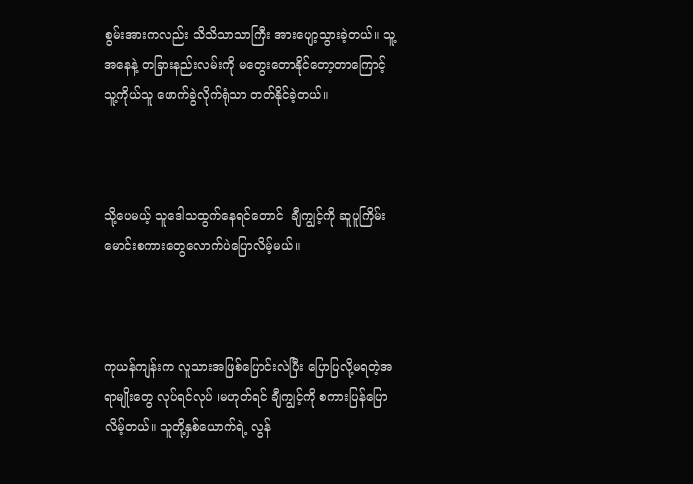စွမ်းအားကလည်း သိသိသာသာကြီး အားပျော့သွားခဲ့တယ်။ သူ့အနေနဲ့ တခြားနည်းလမ်းကို မတွေးတောနိုင်တော့တာကြောင့်  သူ့ကိုယ်သူ ဖောက်ခွဲလိုက်ရုံသာ တတ်နိုင်ခဲ့တယ်။



သို့ပေမယ့် သူဒေါသထွက်နေရင်တောင်  ချီကျွင့်ကို ဆူပူကြိမ်းမောင်းစကားတွေလောက်ပဲပြောလိမ့်မယ်။



ကုယန်ကျန်းက လူသားအဖြစ်ပြောင်းလဲပြီး ပြောပြလို့မရတဲ့အရာမျိုးတွေ လုပ်ရင်လုပ် ၊မဟုတ်ရင် ချီကျွင့်ကို စကားပြန်ပြောလိမ့်တယ်။ သူတို့နှစ်ယောက်ရဲ့ လွန်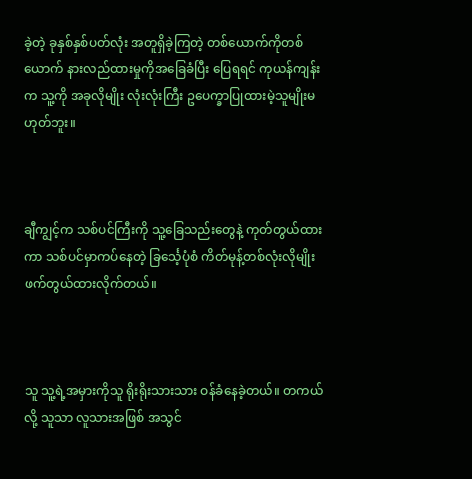ခဲ့တဲ့ ခုနှစ်နှစ်ပတ်လုံး အတူရှိခဲ့ကြတဲ့ တစ်ယောက်ကိုတစ်ယောက် နားလည်ထားမှုကိုအခြေခံပြီး ပြေရရင် ကုယန်ကျန်းက သူ့ကို အခုလိုမျိုး လုံးလုံးကြီး ဥပေက္ခာပြုထားမဲ့သူမျိုးမဟုတ်ဘူး။



ချီကျွင့်က သစ်ပင်ကြီးကို သူ့ခြေသည်းတွေနဲ့ ကုတ်တွယ်ထားကာ သစ်ပင်မှာကပ်နေတဲ့ ခြင်္သေ့ပုံစံ ကိတ်မုန့်တစ်လုံးလိုမျိုး ဖက်တွယ်ထားလိုက်တယ်။



သူ သူ့ရဲ့အမှားကိုသူ ရိုးရိုးသားသား ဝန်ခံနေခဲ့တယ်။ တကယ်လို့ သူသာ လူသားအဖြစ် အသွင်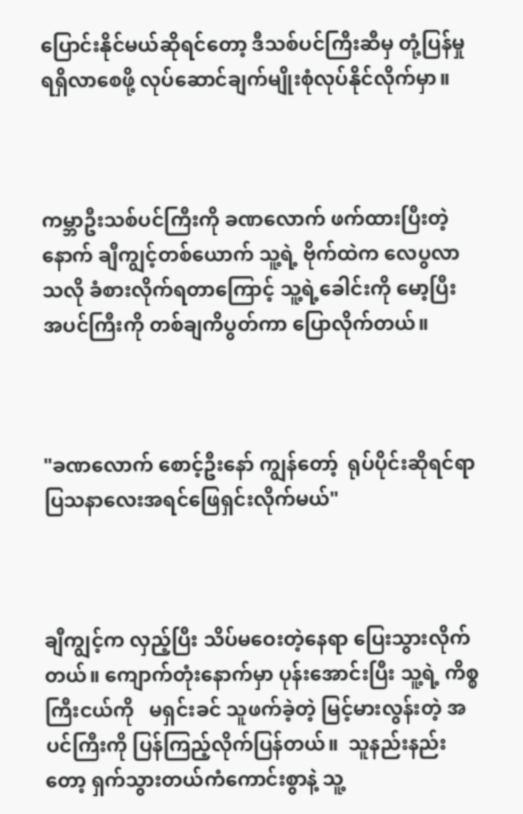ပြောင်းနိုင်မယ်ဆိုရင်တော့ ဒီသစ်ပင်ကြီးဆီမှ တုံ့ပြန်မှုရရှိလာစေဖို့ လုပ်ဆောင်ချက်မျိုးစုံလုပ်နိုင်လိုက်မှာ။



ကမ္ဘာဦးသစ်ပင်ကြီးကို ခဏလောက် ဖက်ထားပြီးတဲ့နောက် ချီကျွင့်တစ်ယောက် သူ့ရဲ့ ဗိုက်ထဲက လေပွလာသလို ခံစားလိုက်ရတာကြောင့် သူ့ရဲ့ခေါင်းကို မော့ပြီး အပင်ကြီးကို တစ်ချကိပွတ်ကာ ပြောလိုက်တယ်။



"ခဏလောက် စောင့်ဦးနော် ကျွန်တော့်  ရုပ်ပိုင်းဆိုရင်ရာပြသနာလေးအရင်ဖြေရှင်းလိုက်မယ်"



ချီကျွင့်က လှည့်ပြီး သိပ်မဝေးတဲ့နေရာ ပြေးသွားလိုက်တယ်။ ကျောက်တုံးနောက်မှာ ပုန်းအောင်းပြီး သူ့ရဲ့ ကိစ္စကြီးငယ်ကို   မရှင်းခင် သူဖက်ခဲ့တဲ့ မြင့်မားလွန်းတဲ့ အပင်ကြီးကို ပြန်ကြည့်လိုက်ပြန်တယ်။  သူနည်းနည်းတော့ ရှက်သွားတယ်ကံကောင်းစွာနဲ့ သူ့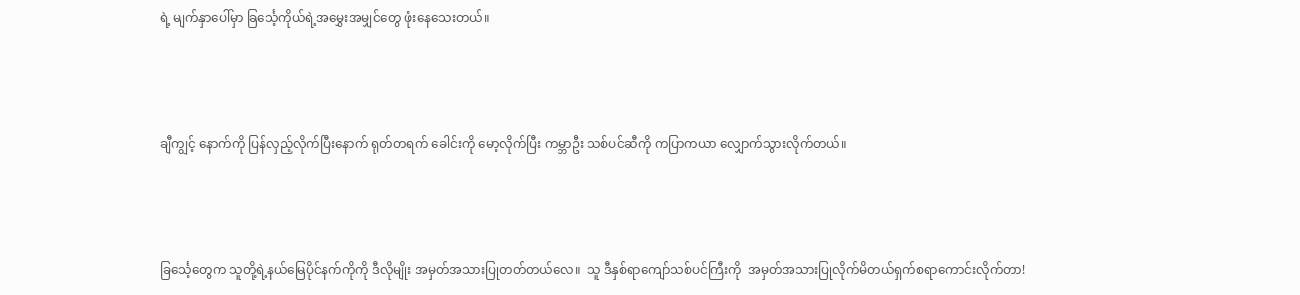ရဲ့ မျက်နှာပေါ်မှာ ခြင်္သေ့ကိုယ်ရဲ့အမွှေးအမျှင်တွေ ဖုံးနေသေးတယ်။



ချီကျွင့် နောက်ကို ပြန်လှည့်လိုက်ပြီးနောက် ရုတ်တရက် ခေါင်းကို မော့လိုက်ပြီး ကမ္ဘာဦး သစ်ပင်ဆီကို ကပြာကယာ လျှောက်သွားလိုက်တယ်။



ခြင်္သေ့တွေက သူတို့ရဲ့နယ်မြေပိုင်နက်ကိုကို ဒီလိုမျိုး အမှတ်အသားပြုတတ်တယ်လေ။  သူ ဒီနှစ်ရာကျော်သစ်ပင်ကြီးကို  အမှတ်အသားပြုလိုက်မိတယ်ရှက်စရာကောင်းလိုက်တာ!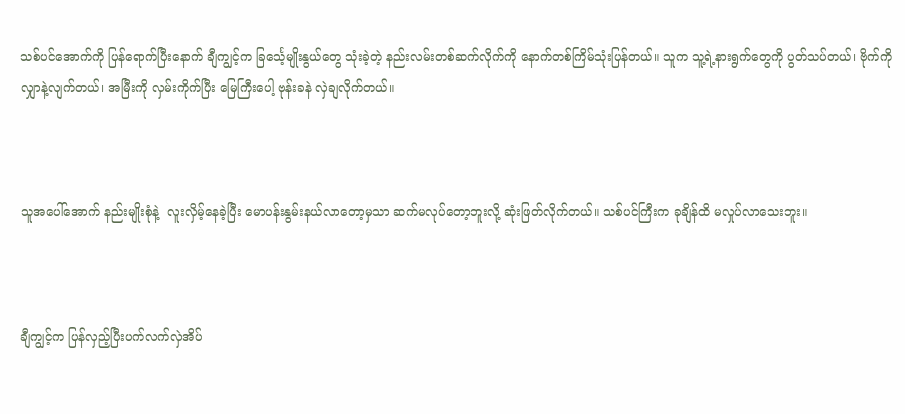သစ်ပင်အောက်ကို ပြန်ရောက်ပြီးနောက် ချီကျွင့်က ခြင်္သေ့မျိုးနွယ်တွေ သုံးခဲ့တဲ့ နည်းလမ်းတစ်ဆက်လိုက်ကို နောက်တစ်ကြိမ်သုံးပြန်တယ်။ သူက သူ့ရဲ့နားရွက်တွေကို ပွတ်သပ်တယ်၊ ဗိုက်ကို လျှာနဲ့လျက်တယ်၊ အမြီးကို လှမ်းကိုက်ပြီး မြေကြီးပေါ့ ဗုန်းခနဲ လှဲချလိုက်တယ်။



သူအပေါ်အောက် နည်းမျိုးစုံနဲ့  လူးလှိမ့်နေခဲ့ပြီး မောပန်းနွမ်းနယ်လာတော့မှသာ ဆက်မလုပ်တော့ဘူးလို့ ဆုံးဖြတ်လိုက်တယ်။ သစ်ပင်ကြီးက ခုချိန်ထိ မလှုပ်လာသေးဘူး။



ချီကျွင့်က ပြန်လှည့်ပြီးပက်လက်လှဲအိပ်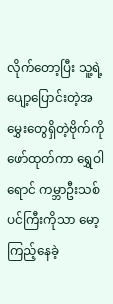လိုက်တော့ပြီး သူ့ရဲ့ ပျော့ပြောင်းတဲ့အမွှေးတွေရှိတဲ့ဗိုက်ကို ဖော်ထုတ်ကာ ရွှေဝါရောင် ကမ္ဘာဦးသစ်ပင်ကြီးကိုသာ မော့ကြည့်နေခဲ့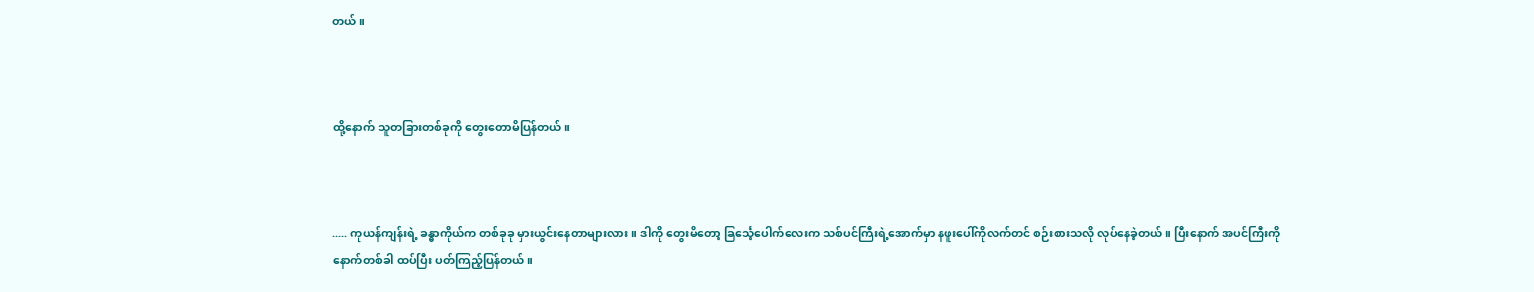တယ်။



ထို့နောက် သူတခြားတစ်ခုကို တွေးတောမိပြန်တယ်။



..... ကုယန်ကျန်းရဲ့ ခန္ဓာကိုယ်က တစ်ခုခု မှားယွင်းနေတာများလား။ ဒါကို တွေးမိတော့ ခြင်္သေ့ပေါက်လေးက သစ်ပင်ကြီးရဲ့အောက်မှာ နဖူးပေါ်ကိုလက်တင် စဉ်းစားသလို လုပ်နေခဲ့တယ်။ ပြီးနောက် အပင်ကြီးကို နောက်တစ်ခါ ထပ်ပြီး ပတ်ကြည့်ပြန်တယ်။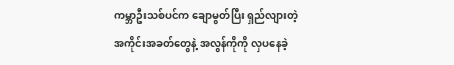ကမ္ဘာဦးသစ်ပင်က ချောမွတ်ပြီး ရှည်လျားတဲ့ အကိုင်းအခတ်တွေနဲ့ အလွန်ကိုကို လှပနေခဲ့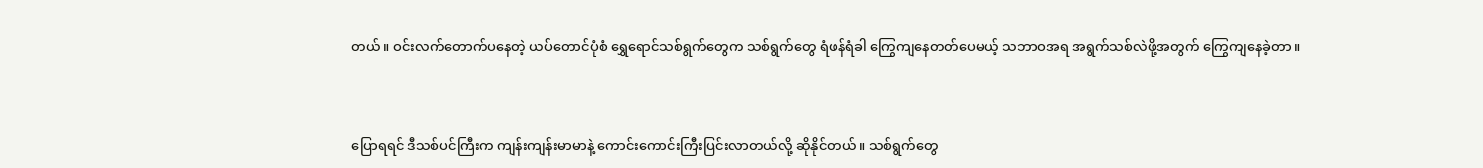တယ်။ ဝင်းလက်တောက်ပနေတဲ့ ယပ်တောင်ပုံစံ ရွှေရောင်သစ်ရွက်တွေက သစ်ရွက်တွေ ရံဖန်ရံခါ ကြွေကျနေတတ်ပေမယ့် သဘာဝအရ အရွက်သစ်လဲဖို့အတွက် ကြွေကျနေခဲ့တာ။



ပြောရရင် ဒီသစ်ပင်ကြီးက ကျန်းကျန်းမာမာနဲ့ ကောင်းကောင်းကြီးပြင်းလာတယ်လို့ ဆိုနိုင်တယ်။ သစ်ရွက်တွေ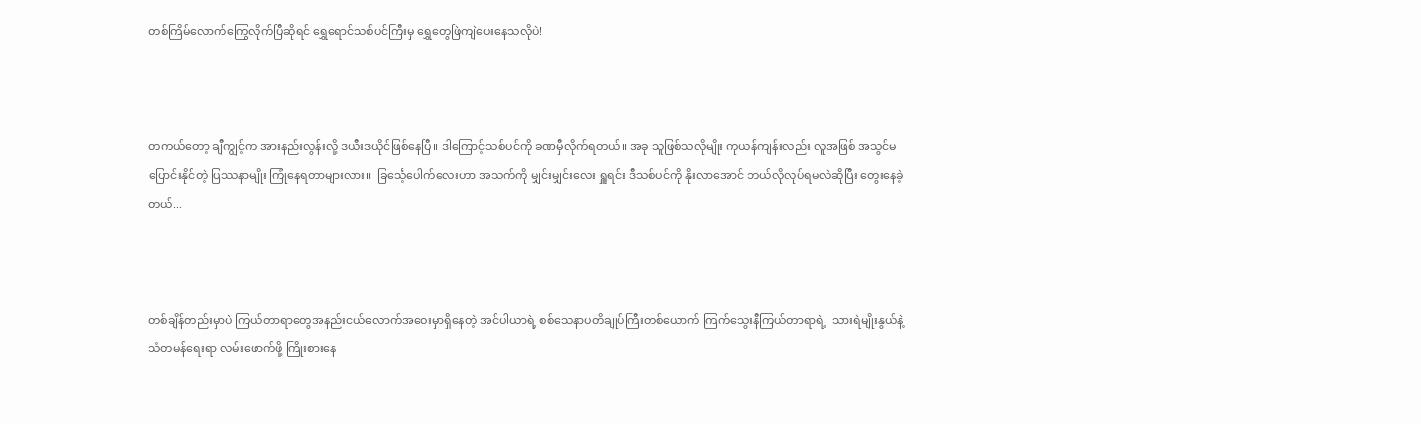တစ်ကြိမ်လောက်ကြွေလိုက်ပြီဆိုရင် ရွှေရောင်သစ်ပင်ကြီးမှ ရွှေတွေဖြဲကျဲပေးနေသလိုပဲ!



တကယ်တော့ ချီကျွင့်က အားနည်းလွန်းလို့ ဒယီးဒယိုင်ဖြစ်နေပြီ။ ဒါကြောင့်သစ်ပင်ကို ခဏမှီလိုက်ရတယ်။ အခု သူဖြစ်သလိုမျိုး ကုယန်ကျန်းလည်း လူအဖြစ် အသွင်မပြောင်းနိုင်တဲ့ ပြဿနာမျိုး ကြုံနေရတာများလား။  ခြင်္သေ့ပေါက်လေးဟာ အသက်ကို မျှင်းမျှင်းလေး ရှူရင်း ဒီသစ်ပင်ကို နိုးလာအောင် ဘယ်လိုလုပ်ရမလဲဆိုပြီး တွေးနေခဲ့တယ်...



တစ်ချိန်တည်းမှာပဲ ကြယ်တာရာတွေအနည်းငယ်လောက်အဝေးမှာရှိနေတဲ့ အင်ပါယာရဲ့ စစ်သေနာပတိချုပ်ကြီးတစ်ယောက် ကြက်သွေးနီကြယ်တာရာရဲ့  သားရဲမျိုးနွယ်နဲ့  သံတမန်ရေးရာ လမ်းဖောက်ဖို့ ကြိုးစားနေ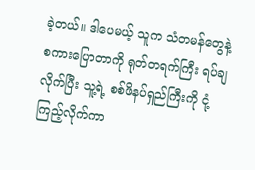ခဲ့တယ်။ ဒါပေမယ့် သူက သံတမန်တွေနဲ့ စကားပြောတာကို ရုတ်တရက်ကြီး ရပ်ချလိုက်ပြီး သူ့ရဲ့ စစ်ဖိနပ်ရှည်ကြီးကို ငုံ့ကြည့်လိုက်ကာ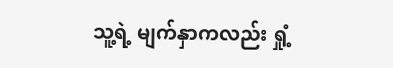သူ့ရဲ့ မျက်နှာကလည်း ရှုံ့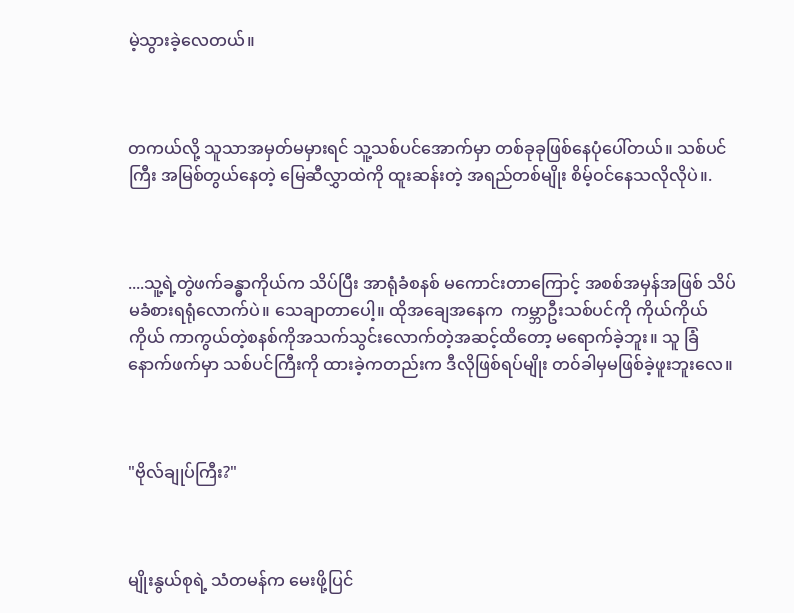မဲ့သွားခဲ့လေတယ်။



တကယ်လို့ သူသာအမှတ်မမှားရင် သူ့သစ်ပင်အောက်မှာ တစ်ခုခုဖြစ်နေပုံပေါ်တယ်။ သစ်ပင်ကြီး အမြစ်တွယ်နေတဲ့ မြေဆီလွှာထဲကို ထူးဆန်းတဲ့ အရည်တစ်မျိုး စိမ့်ဝင်နေသလိုလိုပဲ။.



....သူ့ရဲ့တွဲဖက်ခန္ဓာကိုယ်က သိပ်ပြီး အာရုံခံစနစ် မကောင်းတာကြောင့် အစစ်အမှန်အဖြစ် သိပ်မခံစားရရုံလောက်ပဲ။ သေချာတာပေါ့။ ထိုအချေအနေက  ကမ္ဘာဦးသစ်ပင်ကို ကိုယ်ကိုယ်ကိုယ် ကာကွယ်တဲ့စနစ်ကိုအသက်သွင်းလောက်တဲ့အဆင့်ထိတော့ မရောက်ခဲ့ဘူး။ သူ ခြံနောက်ဖက်မှာ သစ်ပင်ကြီးကို ထားခဲ့ကတည်းက ဒီလိုဖြစ်ရပ်မျိုး တ၀်ခါမှမဖြစ်ခဲ့ဖူးဘူးလေ။



"ဗိုလ်ချုပ်ကြီး?"



မျိုးနွယ်စုရဲ့ သံတမန်က မေးဖို့ပြင်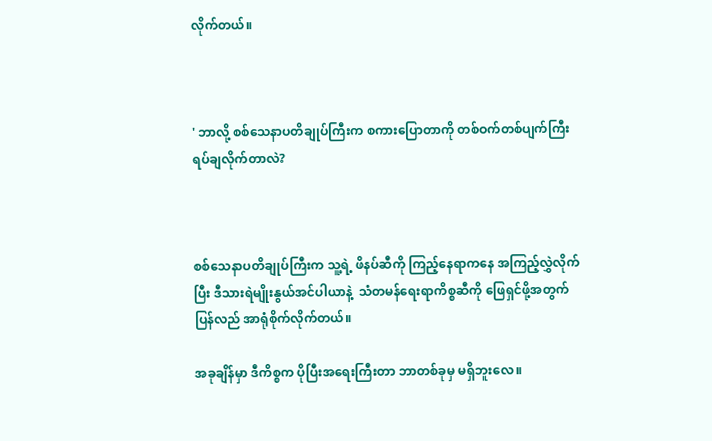လိုက်တယ်။



' ဘာလို့ စစ်သေနာပတိချုပ်ကြီးက စကားပြောတာကို တစ်ဝက်တစ်ပျက်ကြီး ရပ်ချလိုက်တာလဲ?



စစ်သေနာပတိချုပ်ကြီးက သူ့ရဲ့ ဖိနပ်ဆီကို ကြည့်နေရာကနေ အကြည့်လွှဲလိုက်ပြီး ဒီသားရဲမျိုးနွယ်အင်ပါယာနဲ့  သံတမန်ရေးရာကိစ္စဆီကို ဖြေရှင်ဖို့အတွက် ပြန်လည် အာရုံစိုက်လိုက်တယ်။

အခုချိန်မှာ ဒီကိစ္စက ပိုပြီးအရေးကြီးတာ ဘာတစ်ခုမှ မရှိဘူးလေ။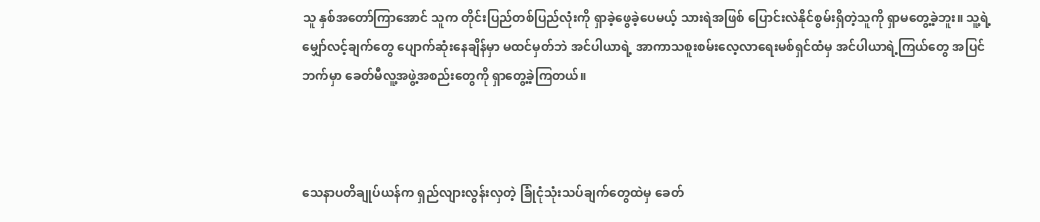သူ နှစ်အတော်ကြာအောင် သူက တိုင်းပြည်တစ်ပြည်လုံးကို ရှာခဲ့ဖွေခဲ့ပေမယ့် သားရဲအဖြစ် ပြောင်းလဲနိုင်စွမ်းရှိတဲ့သူကို ရှာမတွေ့ခဲ့ဘူး။ သူ့ရဲ့ မျှော်လင့်ချက်တွေ ပျောက်ဆုံးနေချိန်မှာ မထင်မှတ်ဘဲ အင်ပါယာရဲ့ အာကာသစူးစမ်းလေ့လာရေးမစ်ရှင်ထံမှ အင်ပါယာရဲ့ကြယ်တွေ အပြင်ဘက်မှာ ခေတ်မီလူ့အဖွဲ့အစည်းတွေကို ရှာတွေ့ခဲ့ကြတယ်။



သေနာပတိချုပ်ယန်က ရှည်လျားလွန်းလှတဲ့ ခြုံငုံသုံးသပ်ချက်တွေထဲမှ ခေတ်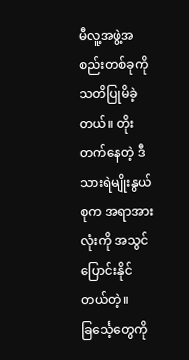မီလူ့အဖွဲ့အစည်းတစ်ခုကို သတိပြုမိခဲ့တယ်။ တိုးတက်နေတဲ့ ဒီသားရဲမျိုးနွယ်စုက အရာအားလုံးကို အသွင်ပြောင်းနိုင်တယ်တဲ့။ ခြင်္သေ့တွေကို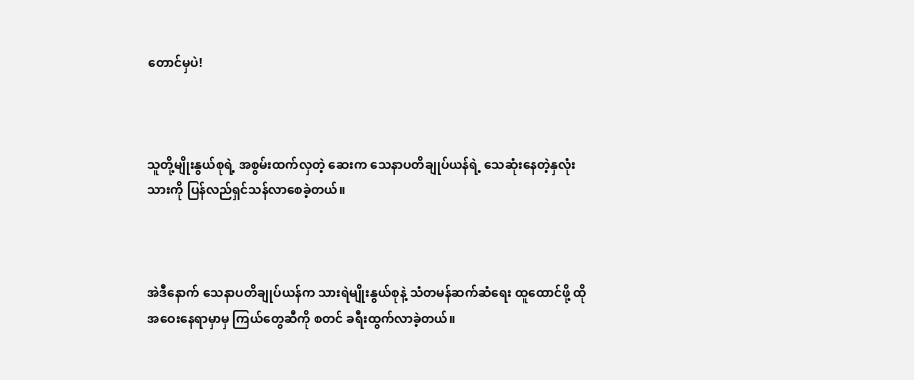တောင်မှပဲ!



သူတို့မျိုးနွယ်စုရဲ့ အစွမ်းထက်လှတဲ့ ဆေးက သေနာပတိချုပ်ယန်ရဲ့ သေဆုံးနေတဲ့နှလုံးသားကို ပြန်လည်ရှင်သန်လာစေခဲ့တယ်။



အဲဒီနောက် သေနာပတိချုပ်ယန်က သားရဲမျိုးနွယ်စုနဲ့ သံတမန်ဆက်ဆံရေး ထူထောင်ဖို့ ထိုအဝေးနေရာမှာမှ ကြယ်တွေဆီကို စတင် ခရီးထွက်လာခဲ့တယ်။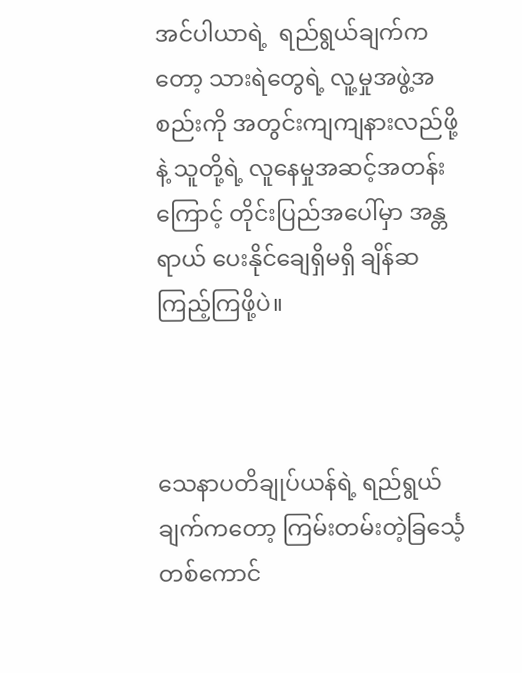အင်ပါယာရဲ့  ရည်ရွယ်ချက်ကတော့ သားရဲတွေရဲ့ လူ့မှုအဖွဲ့အစည်းကို အတွင်းကျကျနားလည်ဖို့နဲ့ သူတို့ရဲ့ လူနေမှုအဆင့်အတန်းကြောင့် တိုင်းပြည်အပေါ်မှာ အန္တရာယ် ပေးနိုင်ချေရှိမရှိ ချိန်ဆကြည့်ကြဖို့ပဲ။



သေနာပတိချုပ်ယန်ရဲ့ ရည်ရွယ်ချက်ကတော့ ကြမ်းတမ်းတဲ့ခြင်္သေ့တစ်ကောင်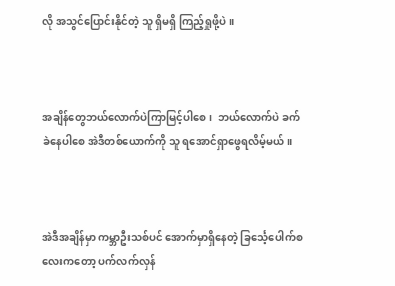လို အသွင်ပြောင်းနိုင်တဲ့ သူ ရှိမရှိ ကြည့်ရှုဖို့ပဲ။



အချိန်တွေဘယ်လောက်ပဲကြာမြင့်ပါစေ၊  ဘယ်လောက်ပဲ ခက်ခဲနေပါစေ အဲဒီတစ်ယောက်ကို သူ ရအောင်ရှာဖွေရလိမ့်မယ်။



အဲဒီအချိန်မှာ ကမ္ဘာဦးသစ်ပင် အောက်မှာရှိနေတဲ့ ခြင်္သေ့ပေါက်စလေးကတော့ ပက်လက်လှန်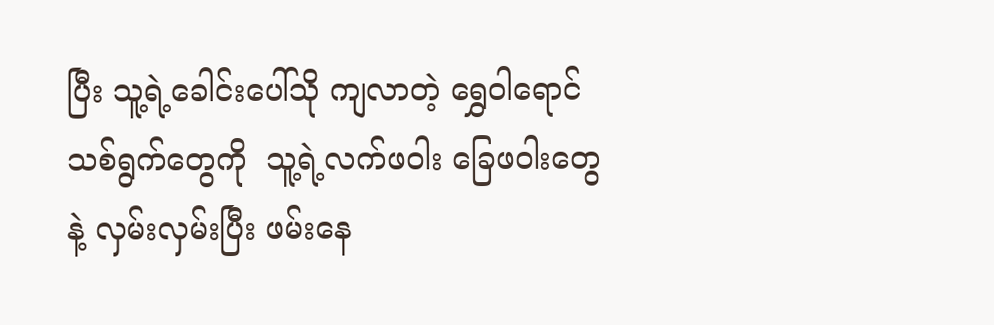ပြီး သူ့ရဲ့ခေါင်းပေါ်သို ကျလာတဲ့ ရွှေဝါရောင် သစ်ရွက်တွေကို  သူ့ရဲ့လက်ဖဝါး ခြေဖဝါးတွေနဲ့ လှမ်းလှမ်းပြီး ဖမ်းနေ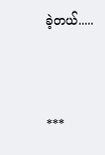ခဲ့တယ်.....



***